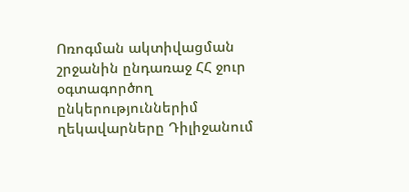Ոռոգման ակտիվացման շրջանին ընդառաջ ՀՀ ջուր օգտագործող ընկերություններիմ ղեկավարները Դիլիջանում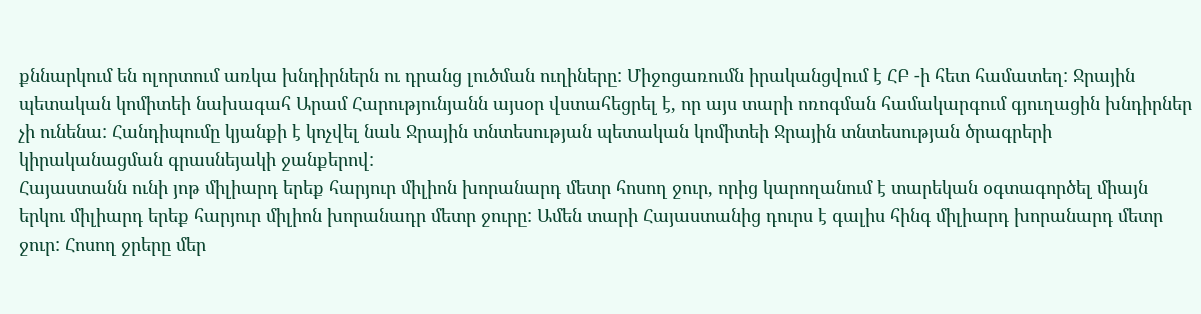քննարկում են ոլորտում առկա խնդիրներն ու դրանց լուծման ուղիները: Միջոցառումն իրականցվում է ՀԲ -ի հետ համատեղ: Ջրային պետական կոմիտեի նախագահ Արամ Հարությունյանն այսօր վստահեցրել է, որ այս տարի ոռոգման համակարգում գյուղացին խնդիրներ չի ունենա: Հանդիպումը կյանքի է կոչվել նաև Ջրային տնտեսության պետական կոմիտեի Ջրային տնտեսության ծրագրերի կիրականացման գրասնեյակի ջանքերով:
Հայաստանն ունի յոթ միլիարդ երեք հարյուր միլիոն խորանարդ մետր հոսող ջուր, որից կարողանում է տարեկան օգտագործել միայն երկու միլիարդ երեք հարյուր միլիոն խորանադր մետր ջուրը: Ամեն տարի Հայաստանից դուրս է գալիս հինգ միլիարդ խորանարդ մետր ջուր: Հոսող ջրերը մեր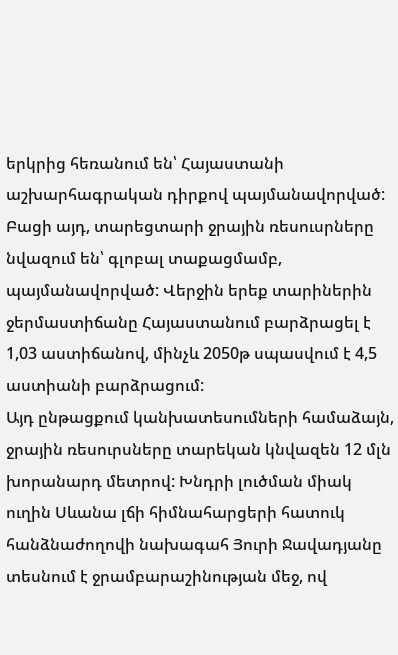երկրից հեռանում են՝ Հայաստանի աշխարհագրական դիրքով պայմանավորված: Բացի այդ, տարեցտարի ջրային ռեսուսրները նվազում են՝ գլոբալ տաքացմամբ, պայմանավորված: Վերջին երեք տարիներին ջերմաստիճանը Հայաստանում բարձրացել է 1,03 աստիճանով, մինչև 2050թ սպասվում է 4,5 աստիանի բարձրացում:
Այդ ընթացքում կանխատեսումների համաձայն, ջրային ռեսուրսները տարեկան կնվազեն 12 մլն խորանարդ մետրով: Խնդրի լուծման միակ ուղին Սևանա լճի հիմնահարցերի հատուկ հանձնաժողովի նախագահ Յուրի Ջավադյանը տեսնում է ջրամբարաշինության մեջ, ով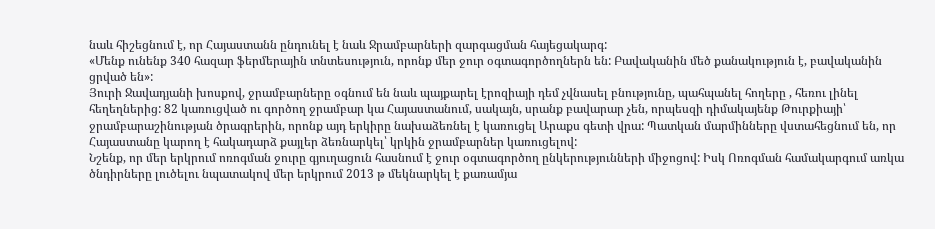նաև հիշեցնում է, որ Հայաստանն ընդունել է նաև Ջրամբարների զարգացման հայեցակարգ:
«Մենք ունենք 340 հազար ֆերմերային տնտեսություն, որոնք մեր ջուր օգտագործողներն են: Բավականին մեծ քանակություն է, բավականին ցրված են»:
Յուրի Ջավադյանի խոսքով, ջրամբարները օգնում են նաև պայքարել էրոզիայի դեմ չվնասել բնությունը, պահպանել հողերը , հեռու լինել հեղեղներից: 82 կառուցված ու գործող ջրամբար կա Հայաստանում, սակայն, սրանք բավարար չեն, որպեսզի դիմակայենք Թուրքիայի՝ ջրամբարաշինության ծրագրերին, որոնք այդ երկիրը նախաձեռնել է կառուցել Արաքս գետի վրա: Պատկան մարմինները վստահեցնում են, որ Հայաստանը կարող է հակադարձ քայլեր ձեռնարկել՝ կրկին ջրամբարներ կառուցելով:
Նշենք, որ մեր երկրում ոռոգման ջուրը գյուղացուն հասնում է ջուր օգտագործող ընկերությունների միջոցով: Իսկ Ոռոգման համակարգում առկա ծնդիրները լուծելու նպատակով մեր երկրում 2013 թ մեկնարկել է քառամյա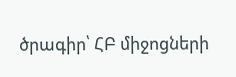ծրագիր՝ ՀԲ միջոցների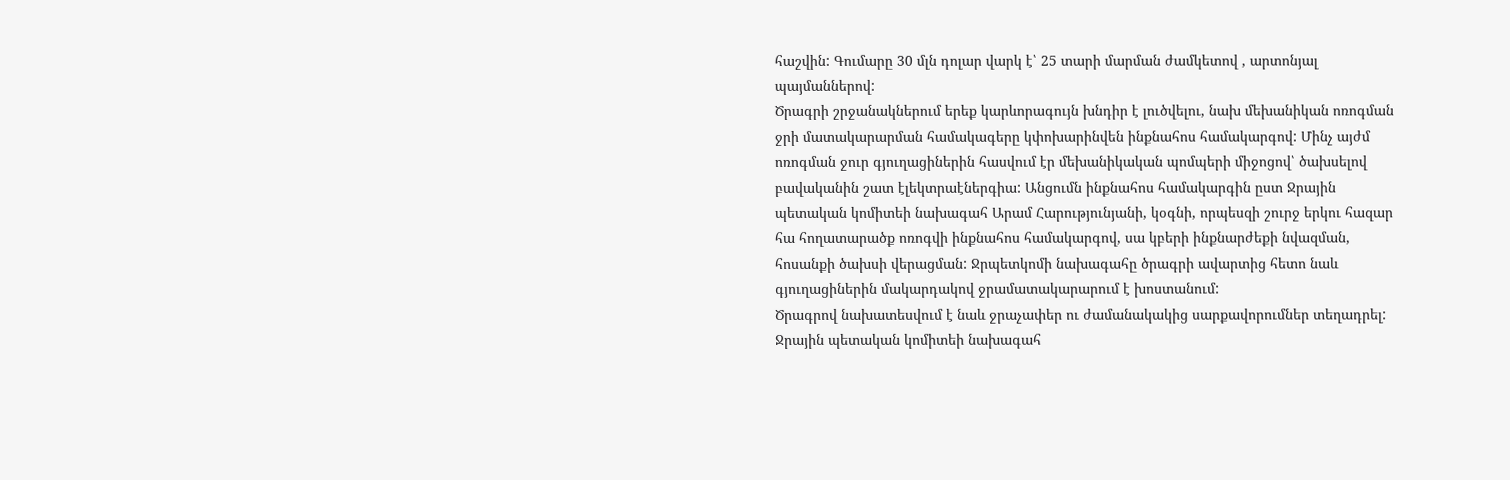հաշվին: Գումարը 30 մլն դոլար վարկ է՝ 25 տարի մարման ժամկետով , արտոնյալ պայմաններով:
Ծրագրի շրջանակներում երեք կարևորագույն խնդիր է լուծվելու, նախ մեխանիկան ոռոգման ջրի մատակարարման համակագերը կփոխարինվեն ինքնահոս համակարգով: Մինչ այժմ ոռոգման ջուր գյուղացիներին հասվում էր մեխանիկական պոմպերի միջոցով՝ ծախսելով բավականին շատ էլեկտրաէներգիա: Անցումն ինքնահոս համակարգին ըստ Ջրային պետական կոմիտեի նախագահ Արամ Հարությունյանի, կօգնի, որպեսզի շուրջ երկու հազար հա հողատարածք ոռոգվի ինքնահոս համակարգով, սա կբերի ինքնարժեքի նվազման, հոսանքի ծախսի վերացման: Ջրպետկոմի նախագահը ծրագրի ավարտից հետո նաև գյուղացիներին մակարդակով ջրամատակարարում է խոստանում:
Ծրագրով նախատեսվում է նաև ջրաչափեր ու ժամանակակից սարքավորումներ տեղադրել: Ջրային պետական կոմիտեի նախագահ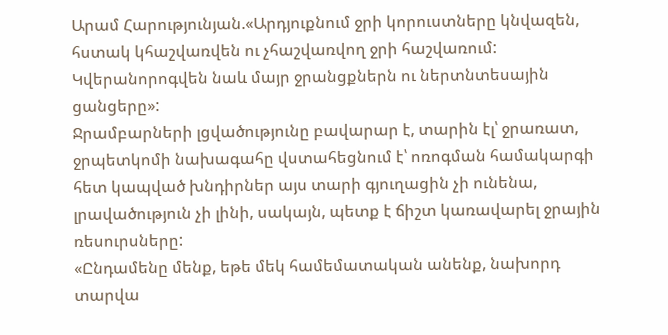Արամ Հարությունյան.«Արդյուքնում ջրի կորուստները կնվազեն, հստակ կհաշվառվեն ու չհաշվառվող ջրի հաշվառում: Կվերանորոգվեն նաև մայր ջրանցքներն ու ներտնտեսային ցանցերը»:
Ջրամբարների լցվածությունը բավարար է, տարին էլ՝ ջրառատ, ջրպետկոմի նախագահը վստահեցնում է՝ ոռոգման համակարգի հետ կապված խնդիրներ այս տարի գյուղացին չի ունենա, լրավածություն չի լինի, սակայն, պետք է ճիշտ կառավարել ջրային ռեսուրսները:
«Ընդամենը մենք, եթե մեկ համեմատական անենք, նախորդ տարվա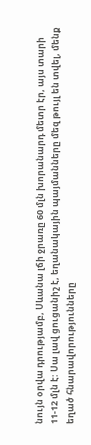նույն օրվա դրությամբ, Սևանա լճի ջրառը 60 մլն խորանարդ մետր էր, այս տարի 11-12 մլն է: Սա լավ ցուցանիշ է, եղանակային պայմանները մեզ թույլ են տվել, մենք եղած հնարավորությունները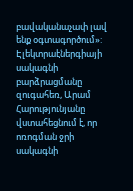բավականաչափ լավ ենք օգտագործում»:
Էլեկտրաէներգիայի սակագնի բարձրացմանը զուգահեռ, Արամ Հարությունյանը վստահեցնում է, որ ոռոգման ջրի սակագնի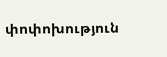փոփոխություն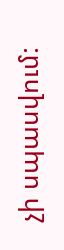չի սպասվում: